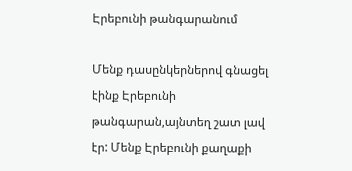Էրեբունի թանգարանում

Մենք դասընկերներով գնացել էինք Էրեբունի թանգարան,այնտեղ շատ լավ էր: Մենք Էրեբունի քաղաքի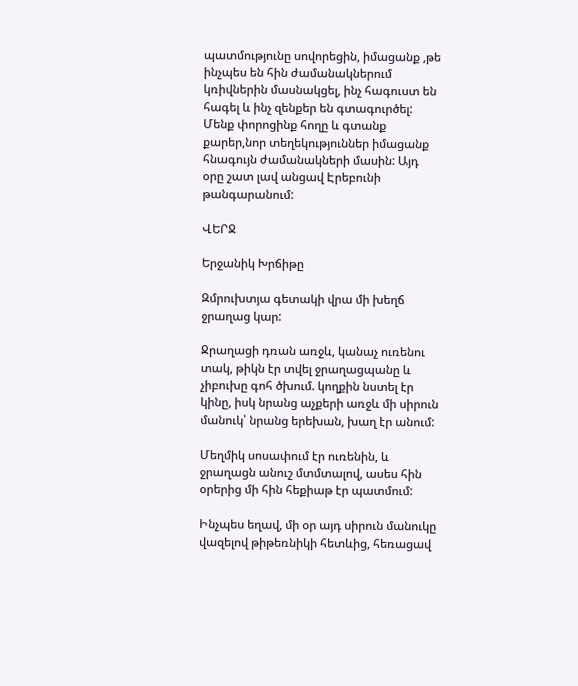պատմությունը սովորեցին, իմացանք ,թե ինչպես են հին ժամանակներում կռիվներին մասնակցել, ինչ հագուստ են հագել և ինչ զենքեր են գտագուրծել: Մենք փորոցինք հողը և գտանք քարեր,նոր տեղեկություններ իմացանք հնագույն ժամանակների մասին: Այդ օրը շատ լավ անցավ Էրեբունի թանգարանում:

ՎԵՐՋ

Երջանիկ Խրճիթը

Զմրուխտյա գետակի վրա մի խեղճ ջրաղաց կար:

Ջրաղացի դռան առջև, կանաչ ուռենու տակ, թիկն էր տվել ջրաղացպանը և չիբուխը գոհ ծխում. կողքին նստել էր կինը, իսկ նրանց աչքերի առջև մի սիրուն մանուկ՝ նրանց երեխան, խաղ էր անում:

Մեղմիկ սոսափում էր ուռենին, և ջրաղացն անուշ մտմտալով, ասես հին օրերից մի հին հեքիաթ էր պատմում:

Ինչպես եղավ, մի օր այդ սիրուն մանուկը վազելով թիթեռնիկի հետևից, հեռացավ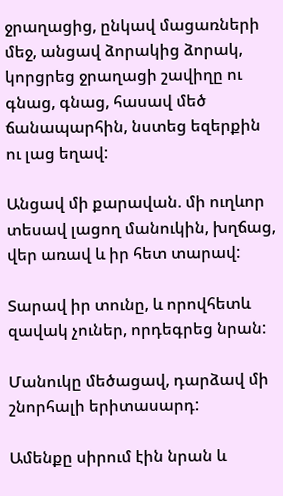ջրաղացից, ընկավ մացառների մեջ, անցավ ձորակից ձորակ, կորցրեց ջրաղացի շավիղը ու գնաց, գնաց, հասավ մեծ ճանապարհին, նստեց եզերքին ու լաց եղավ:

Անցավ մի քարավան. մի ուղևոր տեսավ լացող մանուկին, խղճաց, վեր առավ և իր հետ տարավ:

Տարավ իր տունը, և որովհետև զավակ չուներ, որդեգրեց նրան:

Մանուկը մեծացավ, դարձավ մի շնորհալի երիտասարդ:

Ամենքը սիրում էին նրան և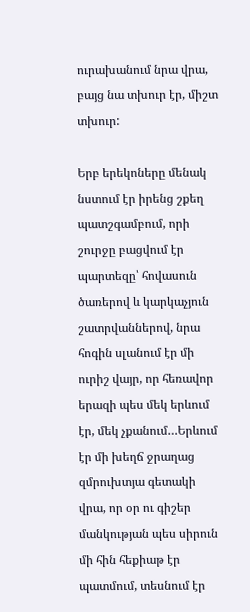ուրախանում նրա վրա, բայց նա տխուր էր, միշտ տխուր:

Երբ երեկոները մենակ նստում էր իրենց շքեղ պատշգամբում, որի շուրջը բացվում էր պարտեզը՝ հովասուն ծառերով և կարկաչյուն շատրվաններով, նրա հոգին սլանում էր մի ուրիշ վայր, որ հեռավոր երազի պես մեկ երևում էր, մեկ չքանում…Երևում էր մի խեղճ ջրաղաց զմրուխտյա գետակի վրա, որ օր ու գիշեր մանկության պես սիրուն մի հին հեքիաթ էր պատմում, տեսնում էր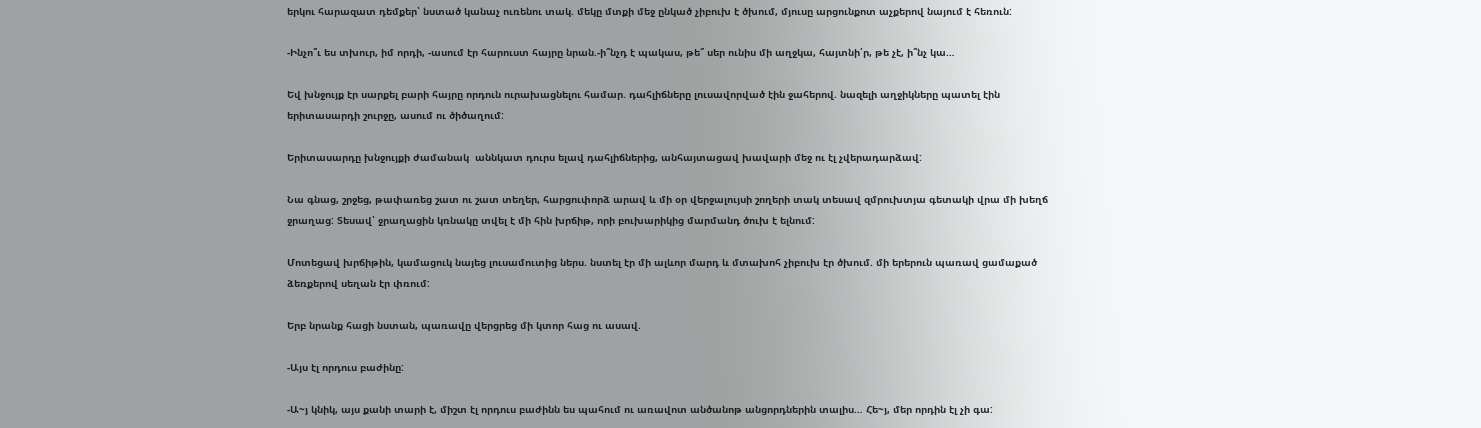երկու հարազատ դեմքեր՝ նստած կանաչ ուռենու տակ. մեկը մտքի մեջ ընկած չիբուխ է ծխում, մյուսը արցունքոտ աչքերով նայում է հեռուն:

-Ինչո՞ւ ես տխուր, իմ որդի, -ասում էր հարուստ հայրը նրան.-ի՞նչդ է պակաս, թե՞ սեր ունիս մի աղջկա, հայտնի՛ր, թե չէ, ի՞նչ կա…

Եվ խնջույք էր սարքել բարի հայրը որդուն ուրախացնելու համար. դահլիճները լուսավորված էին ջահերով. նազելի աղջիկները պատել էին երիտասարդի շուրջը, ասում ու ծիծաղում:

Երիտասարդը խնջույքի ժամանակ  աննկատ դուրս ելավ դահլիճներից, անհայտացավ խավարի մեջ ու էլ չվերադարձավ:

Նա գնաց, շրջեց, թափառեց շատ ու շատ տեղեր, հարցուփորձ արավ և մի օր վերջալույսի շողերի տակ տեսավ զմրուխտյա գետակի վրա մի խեղճ ջրաղաց: Տեսավ՝ ջրաղացին կռնակը տվել է մի հին խրճիթ, որի բուխարիկից մարմանդ ծուխ է ելնում:

Մոտեցավ խրճիթին, կամացուկ նայեց լուսամուտից ներս. նստել էր մի ալևոր մարդ և մտախոհ չիբուխ էր ծխում. մի երերուն պառավ ցամաքած ձեռքերով սեղան էր փռում:

Երբ նրանք հացի նստան, պառավը վերցրեց մի կտոր հաց ու ասավ.

-Այս էլ որդուս բաժինը:

-Ա~յ կնիկ, այս քանի տարի է, միշտ էլ որդուս բաժինն ես պահում ու առավոտ անծանոթ անցորդներին տալիս… Հե~յ, մեր որդին էլ չի գա: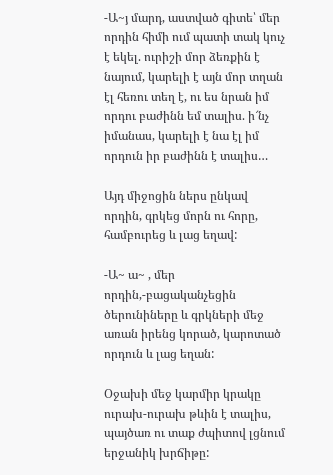-Ա~յ մարդ, աստված գիտե՝ մեր որդին հիմի ում պատի տակ կուչ է եկել. ուրիշի մոր ձեռքին է նայում, կարելի է այն մոր տղան էլ հեռու տեղ է, ու ես նրան իմ որդու բաժինն եմ տալիս. ի՜նչ իմանաս, կարելի է նա էլ իմ որդուն իր բաժինն է տալիս…

Այդ միջոցին ներս ընկավ որդին, գրկեց մորն ու հորը, համբուրեց և լաց եղավ:

-Ա~ ա~ , մեր որդին,-բացականչեցին ծերունիները և գրկների մեջ առան իրենց կորած, կարոտած որդուն և լաց եղան:

Օջախի մեջ կարմիր կրակը ուրախ-ուրախ թևին է տալիս, պայծառ ու տաք ժպիտով լցնում երջանիկ խրճիթը: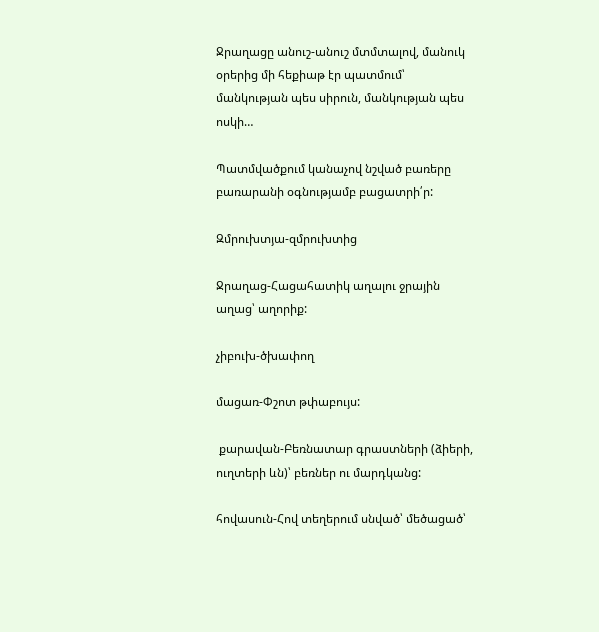Ջրաղացը անուշ-անուշ մտմտալով, մանուկ օրերից մի հեքիաթ էր պատմում՝ մանկության պես սիրուն, մանկության պես ոսկի…

Պատմվածքում կանաչով նշված բառերը բառարանի օգնությամբ բացատրի՛ր:

Զմրուխտյա-զմրուխտից

Ջրաղաց-Հացահատիկ աղալու ջրային աղաց՝ աղորիք:

չիբուխ-ծխափող

մացառ-Փշոտ թփաբույս:

 քարավան-Բեռնատար գրաստների (ձիերի, ուղտերի ևն)՝ բեռներ ու մարդկանց:

հովասուն-Հով տեղերում սնված՝ մեծացած՝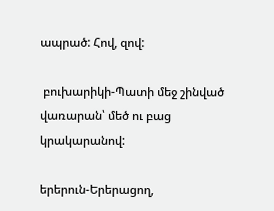ապրած: Հով, զով:

 բուխարիկի-Պատի մեջ շինված վառարան՝ մեծ ու բաց կրակարանով:

երերուն-Երերացող,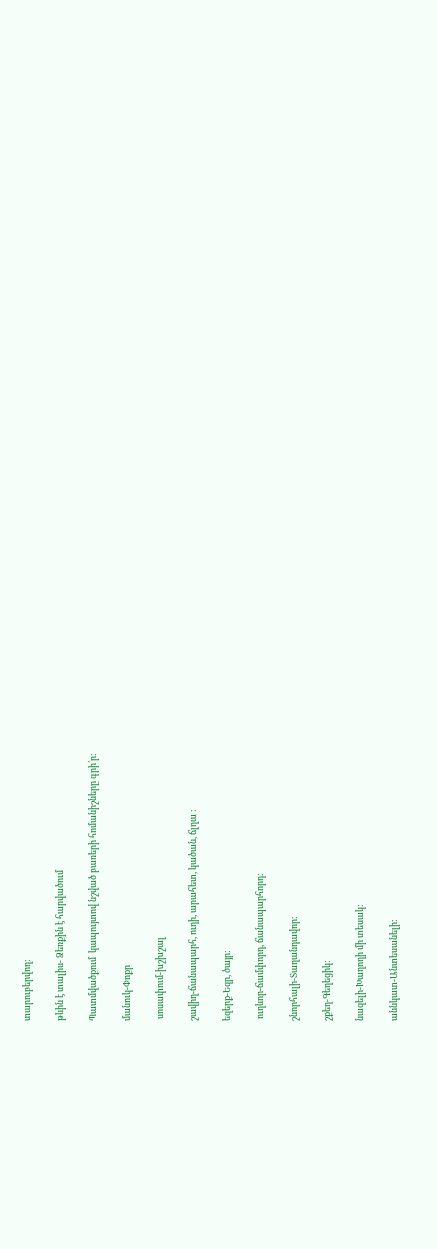տարուբերվող:

թևին է տալիս- Ձեռքին է հարվածում

Պատմվածքում  կապույտով նշված բառերի հոմանիշները գրի՛ր:

մանուկ-Փոքր

 սոսափում-խշխշալ

շավիղ-ճանապարհ, ուղի, արահետ, կածան, ճլղա :

եզերք-Եզր, ծայր:

 ուղևոր-ճամփորդ, ճանապարհորդ:

շնորհալի-Տաղանդավոր:

շքեղ-Գեղեցիկ:

նազելի-Խաղողի մի տեսակ:

աննկատ-Անտեսանելի: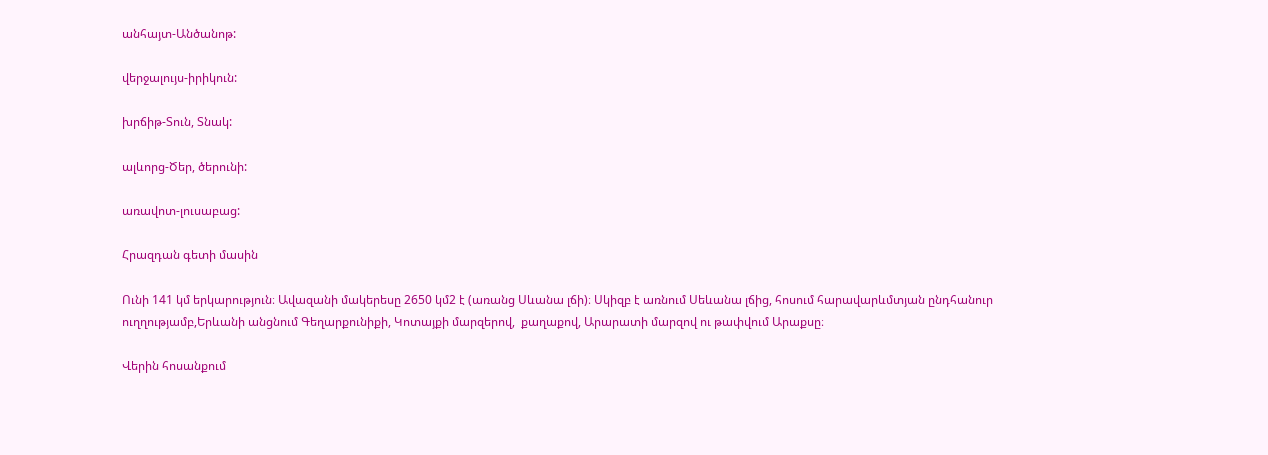անհայտ-Անծանոթ:

վերջալույս-իրիկուն:

խրճիթ-Տուն, Տնակ:

ալևորց-Ծեր, ծերունի:

առավոտ-լուսաբաց:

Հրազդան գետի մասին

Ունի 141 կմ երկարություն։ Ավազանի մակերեսը 2650 կմ2 է (առանց Սևանա լճի)։ Սկիզբ է առնում Սեևանա լճից, հոսում հարավարևմտյան ընդհանուր ուղղությամբ,Երևանի անցնում Գեղարքունիքի, Կոտայքի մարզերով,  քաղաքով, Արարատի մարզով ու թափվում Արաքսը։

Վերին հոսանքում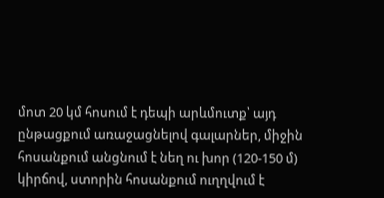մոտ 20 կմ հոսում է դեպի արևմուտք՝ այդ ընթացքում առաջացնելով գալարներ, միջին հոսանքում անցնում է նեղ ու խոր (120-150 մ) կիրճով, ստորին հոսանքում ուղղվում է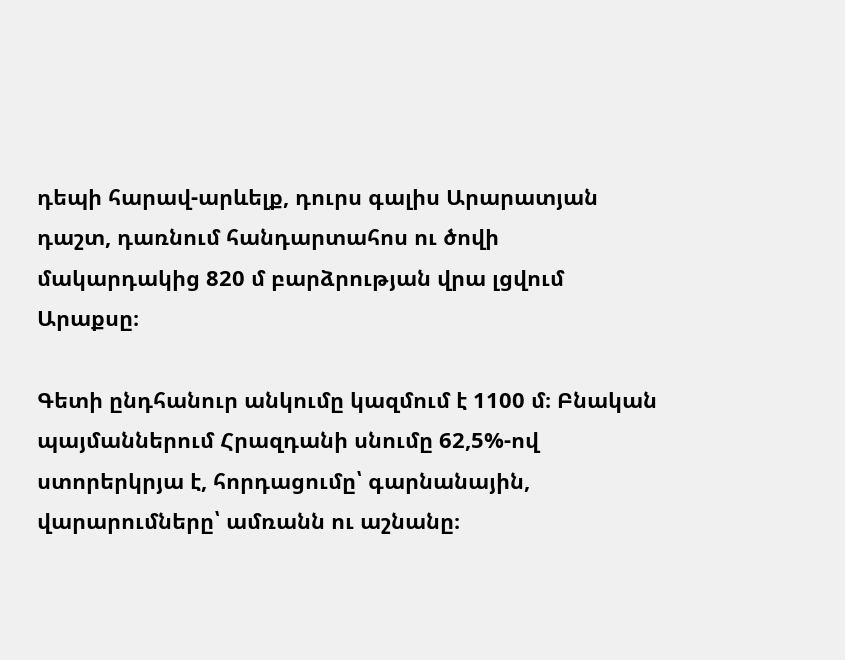դեպի հարավ-արևելք, դուրս գալիս Արարատյան դաշտ, դառնում հանդարտահոս ու ծովի մակարդակից 820 մ բարձրության վրա լցվում Արաքսը։

Գետի ընդհանուր անկումը կազմում է 1100 մ։ Բնական պայմաններում Հրազդանի սնումը 62,5%-ով ստորերկրյա է, հորդացումը՝ գարնանային, վարարումները՝ ամռանն ու աշնանը։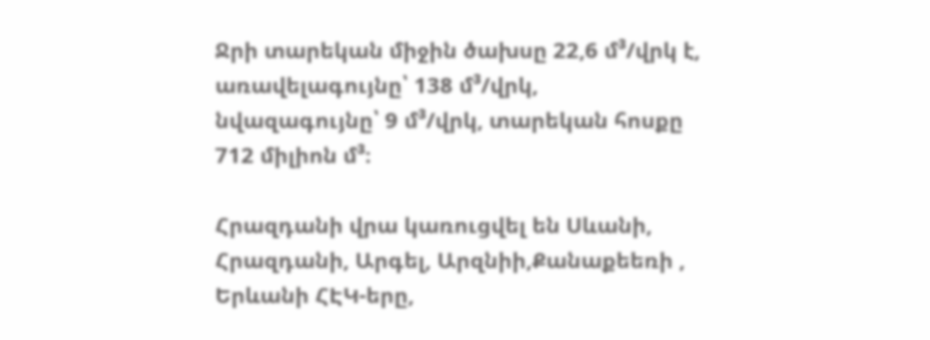Ջրի տարեկան միջին ծախսը 22,6 մ³/վրկ է, առավելագույնը՝ 138 մ³/վրկ, նվազագույնը՝ 9 մ³/վրկ, տարեկան հոսքը 712 միլիոն մ³։

Հրազդանի վրա կառուցվել են Սևանի, Հրազդանի, Արգել, Արզնիի,Քանաքեեռի , Երևանի ՀԷԿ-երը,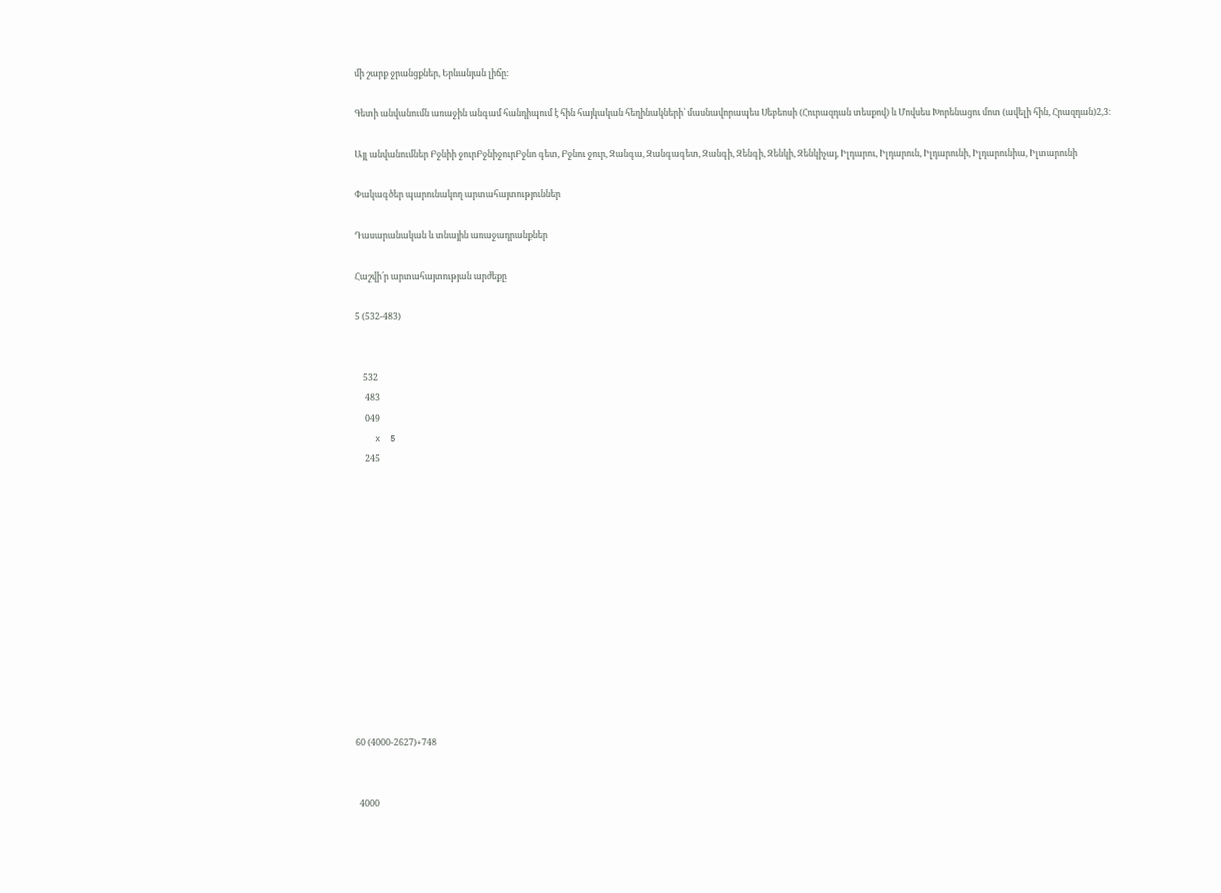մի շարք ջրանցքներ, Երևանյան լիճը:

Գետի անվանումն առաջին անգամ հանդիպում է հին հայկական հեղինակների՝ մասնավորապես Սեբեոսի (Հուրազդան տեսքով) և Մովսես Խորենացու մոտ (ավելի հին, Հրազդան)2,3։

Այլ անվանումներ Բջնիի ջուրԲջնիջուրԲջնո գետ, Բջնու ջուր, Զանգա, Զանգագետ, Զանգի, Զենգի, Զենկի, Զենկիչայ, Իլդարու, Իլդարուն, Իլդարունի, Իլդարունիա, Իլտարունի

Փակագծեր պարունակող արտահայտություններ

Դասարանական և տնային առաջադրանքներ

Հաշվի՛ր արտահայտության արժեքը

5 (532-483)


    532
     483
     049
    x  5
     245













60 (4000-2627)+748


  4000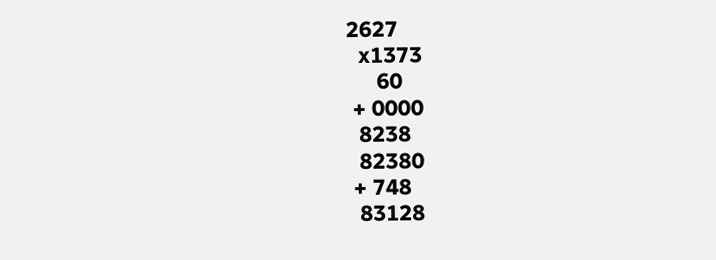2627
  x1373
     60
 + 0000
  8238
  82380
 + 748
  83128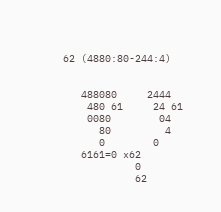62 (4880:80-244:4)


   488080     2444
    480 61     24 61
    0080        04
      80         4
      0        0
   6161=0 x62
            0
            62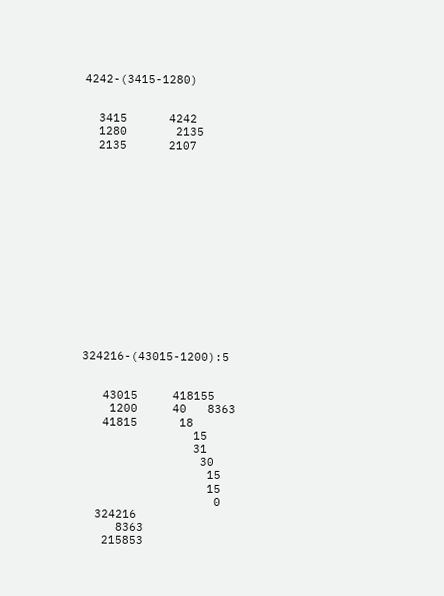4242-(3415-1280)


  3415      4242
  1280       2135
  2135      2107















324216-(43015-1200):5


   43015     418155
    1200     40   8363
   41815      18
                15
                31
                 30
                  15
                  15
                   0
  324216
     8363
   215853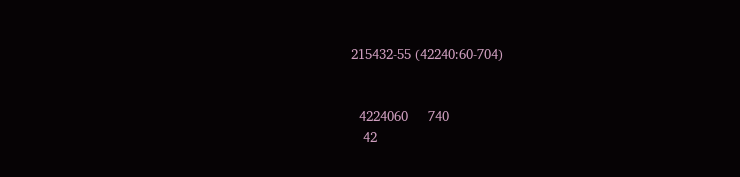215432-55 (42240:60-704)


  4224060     740
   42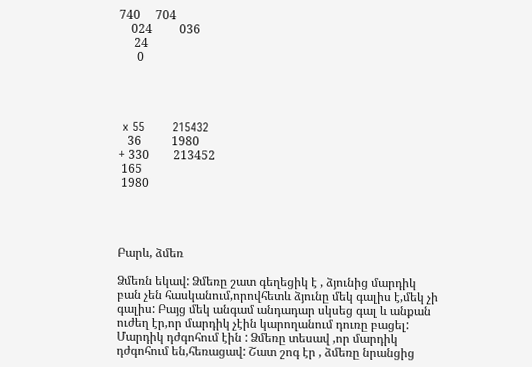740     704
    024         036
     24
      0




 x 55       215432
   36          1980
+ 330        213452
 165
 1980




Բարև, ձմեռ

Ձմեռն եկավ: Ձմեռը շատ գեղեցիկ է , ձյունից մարդիկ բան չեն հասկանում,որովհետև ձյունը մեկ գալիս է,մեկ չի գալիս: Բայց մեկ անգամ անդադար սկսեց գալ և անքան ուժեղ էր,որ մարդիկ չէին կարողանում դուռը բացել: Մարդիկ դժգոհում էին : Ձմեռը տեսավ ,որ մարդիկ դժգոհում են,հեռացավ: Շատ շոգ էր , ձմեռը նրանցից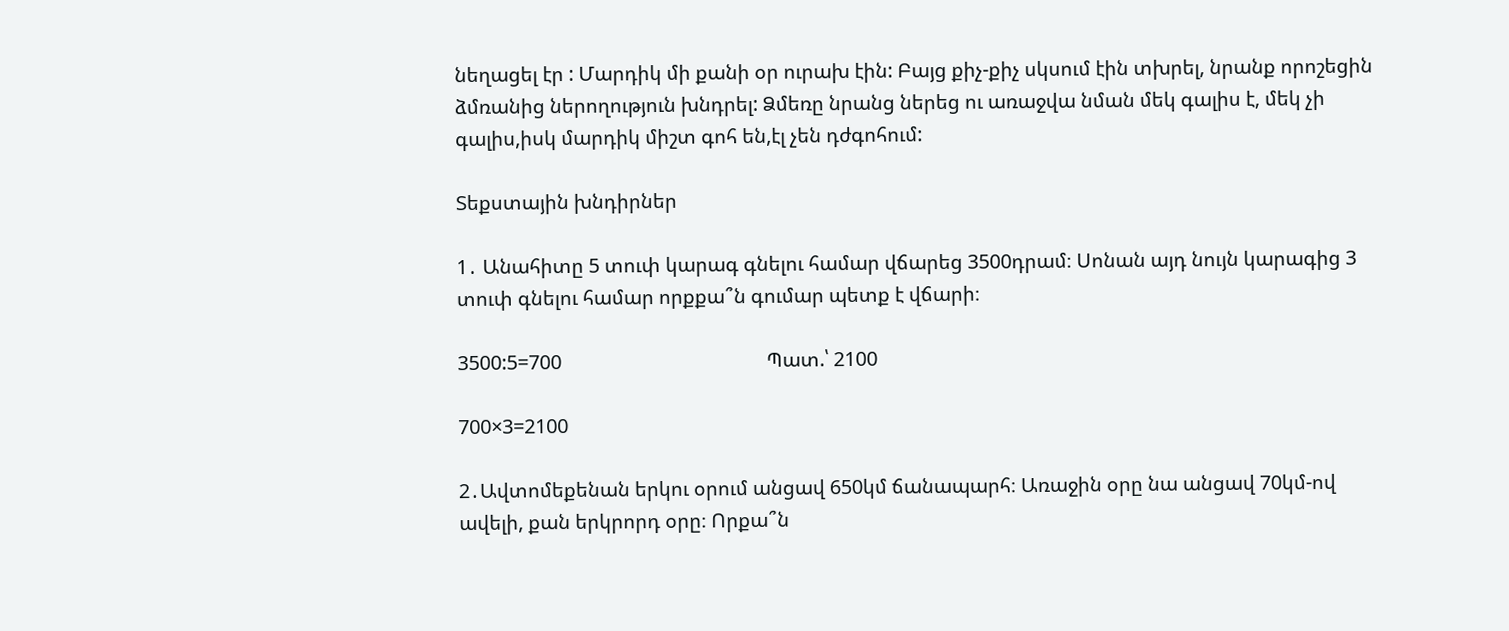նեղացել էր : Մարդիկ մի քանի օր ուրախ էին: Բայց քիչ-քիչ սկսում էին տխրել, նրանք որոշեցին ձմռանից ներողություն խնդրել: Ձմեռը նրանց ներեց ու առաջվա նման մեկ գալիս է, մեկ չի գալիս,իսկ մարդիկ միշտ գոհ են,էլ չեն դժգոհում:

Տեքստային խնդիրներ

1․ Անահիտը 5 տուփ կարագ գնելու համար վճարեց 3500դրամ։ Սոնան այդ նույն կարագից 3 տուփ գնելու համար որքքա՞ն գումար պետք է վճարի։

3500:5=700                                         Պատ.՝ 2100

700×3=2100

2․Ավտոմեքենան երկու օրում անցավ 650կմ ճանապարհ։ Առաջին օրը նա անցավ 70կմ-ով ավելի, քան երկրորդ օրը։ Որքա՞ն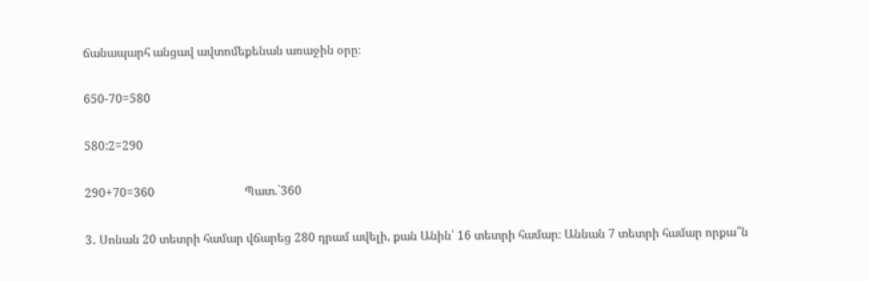ճանապարհ անցավ ավտոմեքենան առաջին օրը։

650-70=580

580:2=290

290+70=360                              Պատ.`360

3․ Սոնան 20 տետրի համար վճարեց 280 դրամ ավելի, քան Անին՝ 16 տետրի համար։ Աննան 7 տետրի համար որքա՞ն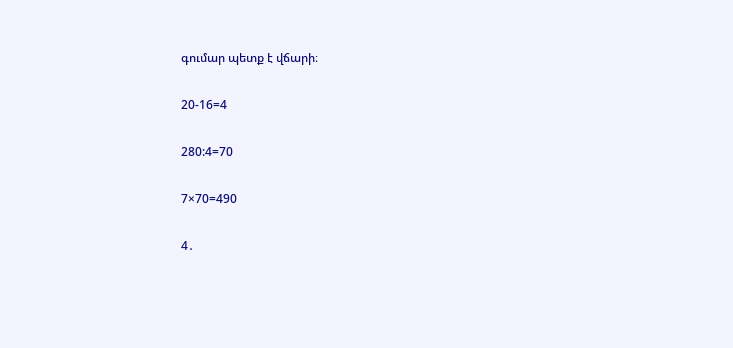գումար պետք է վճարի։

20-16=4

280:4=70

7×70=490

4․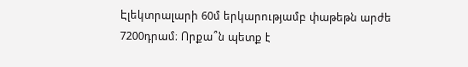Էլեկտրալարի 60մ երկարությամբ փաթեթն արժե 7200դրամ։ Որքա՞ն պետք է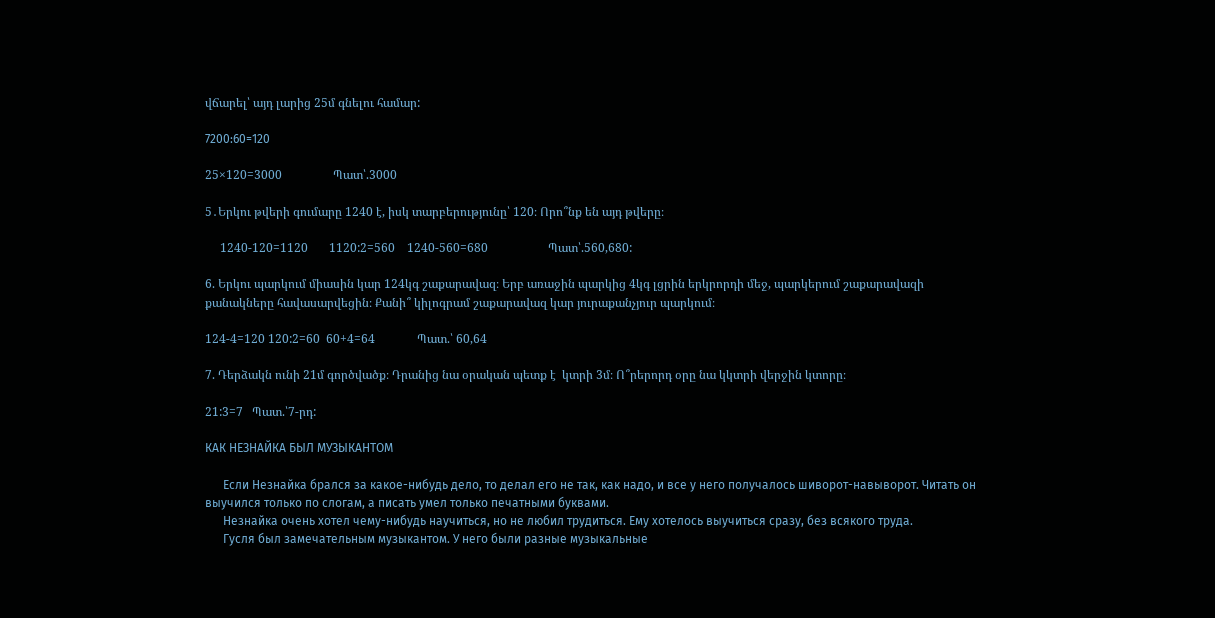վճարել՝ այդ լարից 25մ գնելու համար:

7200:60=120

25×120=3000                 Պատ՝.3000

5․Երկու թվերի գումարը 1240 է, իսկ տարբերությունը՝ 120։ Որո՞նք են այդ թվերը։

     1240-120=1120       1120:2=560    1240-560=680                    Պատ՝.560,680:

6. Երկու պարկում միասին կար 124կգ շաքարավազ։ Երբ առաջին պարկից 4կգ լցրին երկրորդի մեջ, պարկերում շաքարավազի քանակները հավասարվեցին։ Քանի՞ կիլոգրամ շաքարավազ կար յուրաքանչյուր պարկում։

124-4=120 120:2=60  60+4=64              Պատ.՝ 60,64

7. Դերձակն ունի 21մ գործվածք։ Դրանից նա օրական պետք է  կտրի 3մ։ Ո՞րերորդ օրը նա կկտրի վերջին կտորը։

21:3=7   Պատ.՝7-րդ:

КАК НЕЗНАЙКА БЫЛ МУЗЫКАНТОМ

      Если Незнайка брался за какое-нибудь дело, то делал его не так, как надо, и все у него получалось шиворот-навыворот. Читать он выучился только по слогам, а писать умел только печатными буквами.
      Незнайка очень хотел чему-нибудь научиться, но не любил трудиться. Ему хотелось выучиться сразу, без всякого труда.
      Гусля был замечательным музыкантом. У него были разные музыкальные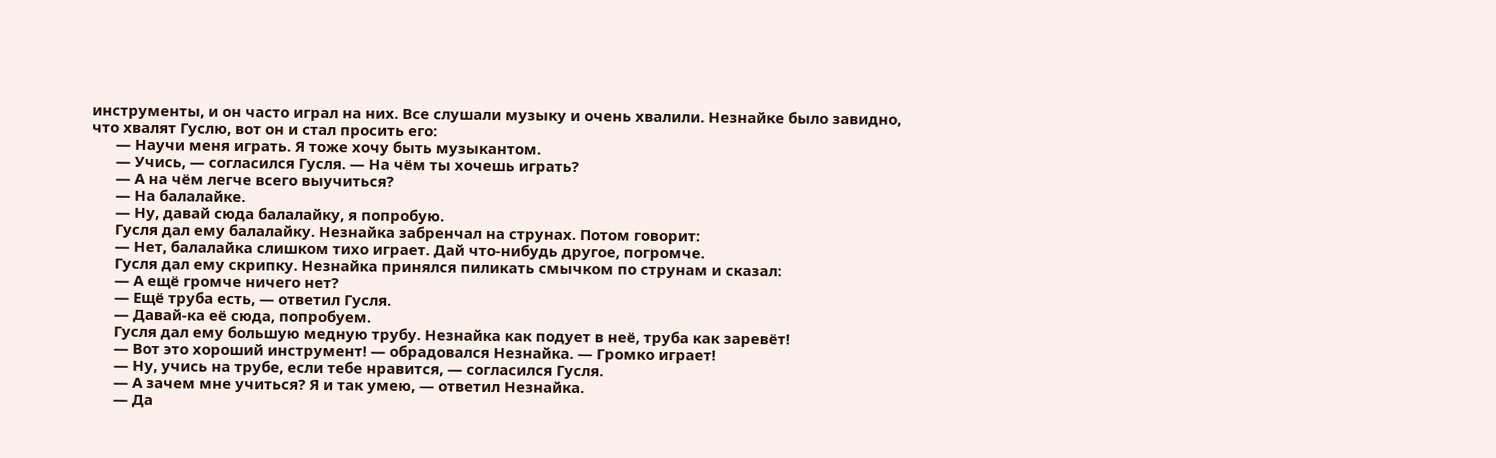инструменты, и он часто играл на них. Все слушали музыку и очень хвалили. Незнайке было завидно, что хвалят Гуслю, вот он и стал просить его:
      — Научи меня играть. Я тоже хочу быть музыкантом.
      — Учись, — согласился Гусля. — На чём ты хочешь играть?
      — А на чём легче всего выучиться?
      — На балалайке.
      — Ну, давай сюда балалайку, я попробую.
      Гусля дал ему балалайку. Незнайка забренчал на струнах. Потом говорит:
      — Нет, балалайка слишком тихо играет. Дай что-нибудь другое, погромче.
      Гусля дал ему скрипку. Незнайка принялся пиликать смычком по струнам и сказал:
      — А ещё громче ничего нет?
      — Ещё труба есть, — ответил Гусля.
      — Давай-ка её сюда, попробуем.
      Гусля дал ему большую медную трубу. Незнайка как подует в неё, труба как заревёт!
      — Вот это хороший инструмент! — обрадовался Незнайка. — Громко играет!
      — Ну, учись на трубе, если тебе нравится, — согласился Гусля.
      — А зачем мне учиться? Я и так умею, — ответил Незнайка.
      — Да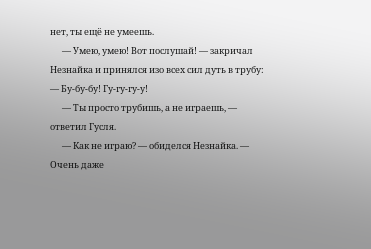нет, ты ещё не умеешь.
      — Умею, умею! Вот послушай! — закричал Незнайка и принялся изо всех сил дуть в трубу: — Бу-бу-бу! Гу-гу-гу-у!
      — Ты просто трубишь, а не играешь, — ответил Гусля.
      — Как не играю? — обиделся Незнайка. — Очень даже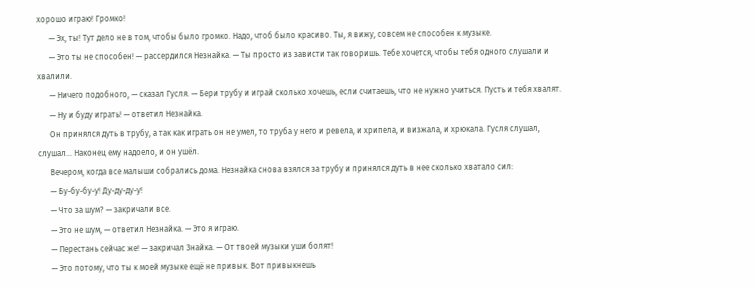хорошо играю! Громко!
      — Эх, ты! Тут дело не в том, чтобы было громко. Надо, чтоб было красиво. Ты, я вижу, совсем не способен к музыке.
      — Это ты не способен! — рассердился Незнайка. — Ты просто из зависти так говоришь. Тебе хочется, чтобы тебя одного слушали и хвалили.
      — Ничего подобного, — сказал Гусля. — Бери трубу и играй сколько хочешь, если считаешь, что не нужно учиться. Пусть и тебя хвалят.
      — Ну и буду играть! — ответил Незнайка.
      Он принялся дуть в трубу, а так как играть он не умел, то труба у него и ревела, и хрипела, и визжала, и хрюкала. Гусля слушал, слушал… Наконец ему надоело, и он ушёл.
      Вечером, когда все малыши собрались дома. Незнайка снова взялся за трубу и принялся дуть в нее сколько хватало сил:
      — Бу-бу-бу-у! Ду-ду-ду-у!
      — Что за шум? — закричали все.
      — Это не шум, — ответил Незнайка. — Это я играю.
      — Перестань сейчас же! — закричал Знайка. — От твоей музыки уши болят!
      — Это потому, что ты к моей музыке ещё не привык. Вот привыкнешь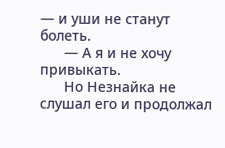— и уши не станут болеть.
      — А я и не хочу привыкать.
      Но Незнайка не слушал его и продолжал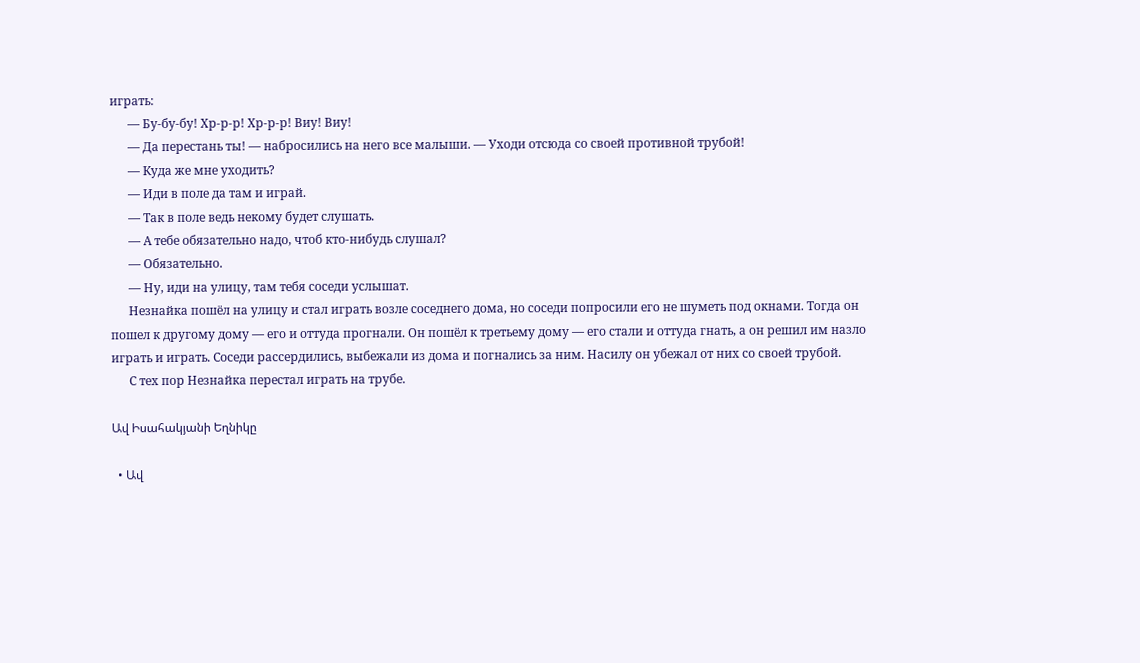играть:
      — Бу-бу-бу! Хр-р-р! Хр-р-р! Виу! Виу!
      — Да перестань ты! — набросились на него все малыши. — Уходи отсюда со своей противной трубой!
      — Куда же мне уходить?
      — Иди в поле да там и играй.
      — Так в поле ведь некому будет слушать.
      — А тебе обязательно надо, чтоб кто-нибудь слушал?
      — Обязательно.
      — Ну, иди на улицу, там тебя соседи услышат.
      Незнайка пошёл на улицу и стал играть возле соседнего дома, но соседи попросили его не шуметь под окнами. Тогда он пошел к другому дому — его и оттуда прогнали. Он пошёл к третьему дому — его стали и оттуда гнать, а он решил им назло играть и играть. Соседи рассердились, выбежали из дома и погнались за ним. Насилу он убежал от них со своей трубой.
      С тех пор Незнайка перестал играть на трубе.

Ավ Իսահակյանի Եղնիկը

  • Ավ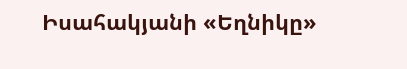Իսահակյանի «Եղնիկը»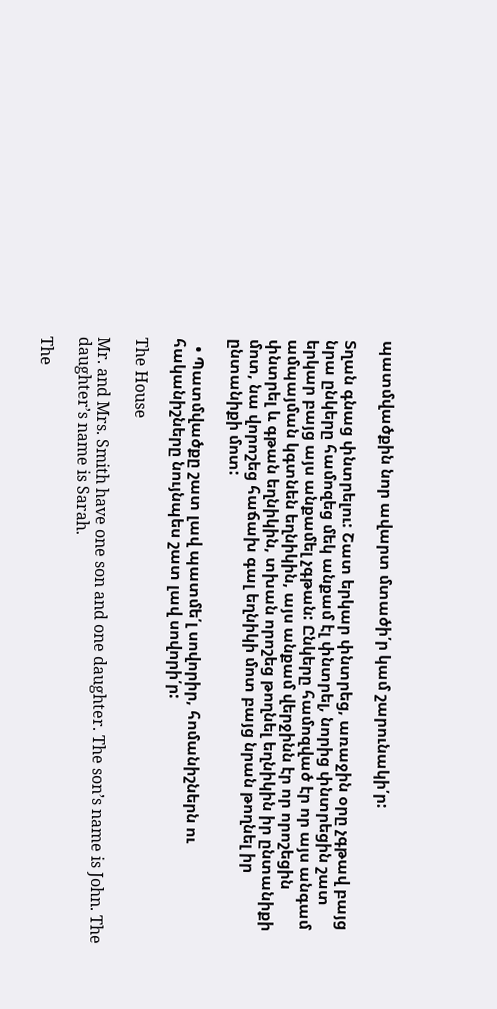պատմվածքին նոր ավարտ մտածի՛ր կամ շարունակի՛ր:

Տղան գնաց փնտրելու: Շատ երկար փնտրեց, առաջին օրը չգթավ բայց նրա ընկերը համոզեց մեկ անքամ էլ փնտրել, նորից փնտրեցին շատ երկար բայց այս անքամել չգթան: Ընկերը համոզված էր որ այս անգամ ամպայման կգտնեն եղնիկին, այս անքամ վերջինն էր որ որոշեցին փնտրել և գթան եղնիկին, տխան որոշեց թողնել եղնիկին իր ընտանիքի մոտ, նա վորոշեց հաճախ գալ եղնիկի մոտ բայց նրան թողնել իր ընտանիքի մոտ:

  • Պատմվածքը շատ լավ պատմե՛լ սովորիր, հոմանիշներն ու հականիշները նույնպես շատ լավ սովորի՛ր:

The House

Mr. and Mrs. Smith have one son and one daughter. The son’s name is John. The daughter’s name is Sarah.

The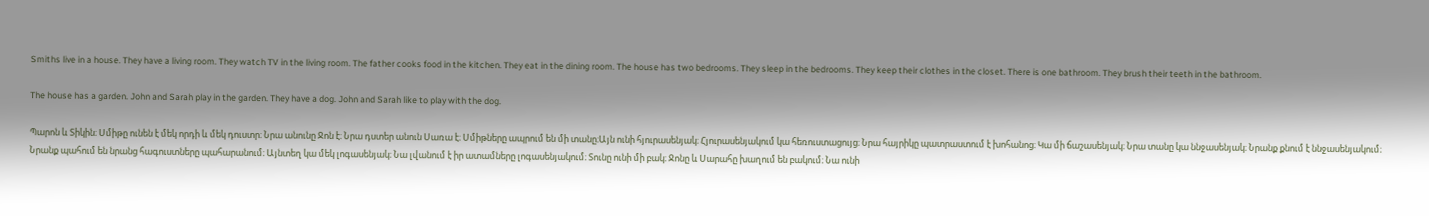Smiths live in a house. They have a living room. They watch TV in the living room. The father cooks food in the kitchen. They eat in the dining room. The house has two bedrooms. They sleep in the bedrooms. They keep their clothes in the closet. There is one bathroom. They brush their teeth in the bathroom.

The house has a garden. John and Sarah play in the garden. They have a dog. John and Sarah like to play with the dog.

Պարոն և Տիկին։ Սմիթը ունեն է մեկ որդի և մեկ դուստր։ Նրա անունը Ջոն է։ Նրա դստեր անուն Սառա է։ Սմիթները ապրում են մի տանը։Այն ունի հյուրասենյակ։ Հյուրասենյակում կա հեռուստացույց։ Նրա հայրիկը պատրաստում է խոհանոց։ Կա մի ճաշասենյակ։ Նրա տանը կա ննջասենյակ։ Նրանք քնում է ննջասենյակում։ Նրանք պահում են նրանց հագուստները պահարանում։ Այնտեղ կա մեկ լոգասենյակ։ Նա լվանում է իր ատամները լոգասենյակում։ Տունը ունի մի բակ։ Ջոնը և Սարահը խաղում են բակում։ Նա ունի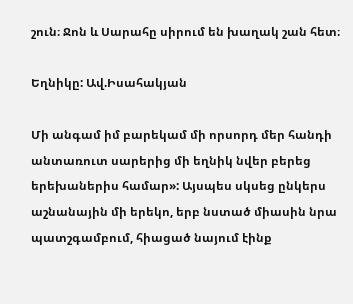շուն։ Ջոն և Սարահը սիրում են խաղակ շան հետ։

Եղնիկը: Ավ.Իսահակյան

Մի անգամ իմ բարեկամ մի որսորդ մեր հանդի անտառուտ սարերից մի եղնիկ նվեր բերեց երեխաներիս համար»: Այսպես սկսեց ընկերս աշնանային մի երեկո, երբ նստած միասին նրա պատշգամբում, հիացած նայում էինք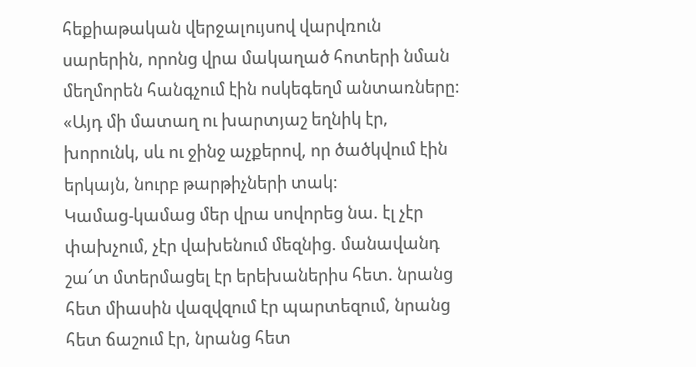հեքիաթական վերջալույսով վարվռուն սարերին, որոնց վրա մակաղած հոտերի նման մեղմորեն հանգչում էին ոսկեգեղմ անտառները:
«Այդ մի մատաղ ու խարտյաշ եղնիկ էր, խորունկ, սև ու ջինջ աչքերով, որ ծածկվում էին երկայն, նուրբ թարթիչների տակ:
Կամաց-կամաց մեր վրա սովորեց նա. էլ չէր փախչում, չէր վախենում մեզնից. մանավանդ շա՜տ մտերմացել էր երեխաներիս հետ. նրանց հետ միասին վազվզում էր պարտեզում, նրանց հետ ճաշում էր, նրանց հետ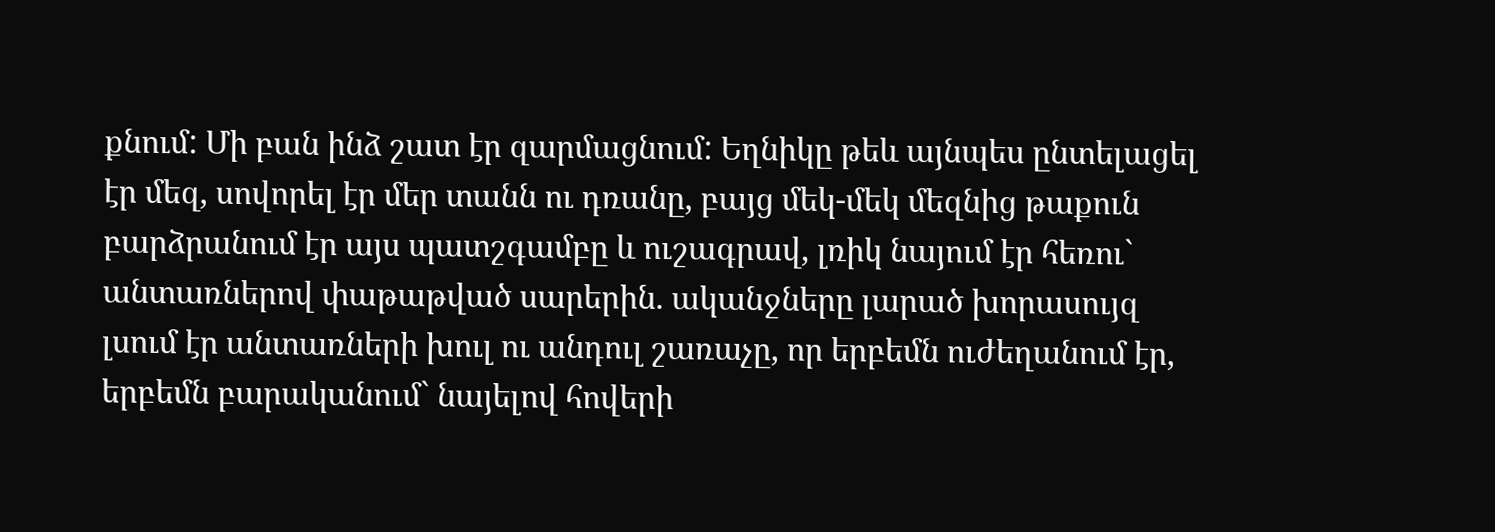քնում: Մի բան ինձ շատ էր զարմացնում: Եղնիկը թեև այնպես ընտելացել էր մեզ, սովորել էր մեր տանն ու դռանը, բայց մեկ-մեկ մեզնից թաքուն բարձրանում էր այս պատշգամբը և ուշագրավ, լռիկ նայում էր հեռու` անտառներով փաթաթված սարերին. ականջները լարած խորասույզ լսում էր անտառների խուլ ու անդուլ շառաչը, որ երբեմն ուժեղանում էր, երբեմն բարականում` նայելով հովերի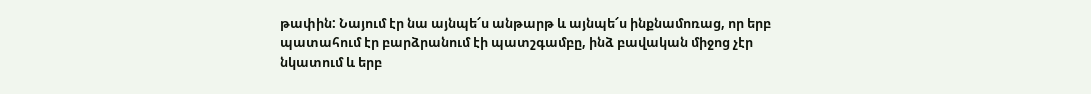թափին: Նայում էր նա այնպե՜ս անթարթ և այնպե՜ս ինքնամոռաց, որ երբ պատահում էր բարձրանում էի պատշգամբը, ինձ բավական միջոց չէր նկատում և երբ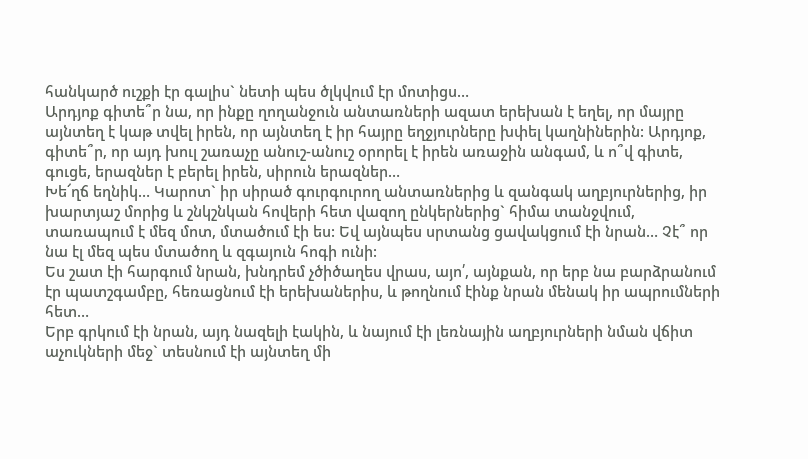հանկարծ ուշքի էր գալիս` նետի պես ծլկվում էր մոտիցս…
Արդյոք գիտե՞ր նա, որ ինքը ղողանջուն անտառների ազատ երեխան է եղել, որ մայրը այնտեղ է կաթ տվել իրեն, որ այնտեղ է իր հայրը եղջյուրները խփել կաղնիներին: Արդյոք, գիտե՞ր, որ այդ խուլ շառաչը անուշ-անուշ օրորել է իրեն առաջին անգամ, և ո՞վ գիտե, գուցե, երազներ է բերել իրեն, սիրուն երազներ…
Խե՜ղճ եղնիկ… Կարոտ` իր սիրած գուրգուրող անտառներից և զանգակ աղբյուրներից, իր խարտյաշ մորից և շնկշնկան հովերի հետ վազող ընկերներից` հիմա տանջվում, տառապում է մեզ մոտ, մտածում էի ես: Եվ այնպես սրտանց ցավակցում էի նրան… Չէ՞ որ նա էլ մեզ պես մտածող և զգայուն հոգի ունի:
Ես շատ էի հարգում նրան, խնդրեմ չծիծաղես վրաս, այո՛, այնքան, որ երբ նա բարձրանում էր պատշգամբը, հեռացնում էի երեխաներիս, և թողնում էինք նրան մենակ իր ապրումների հետ…
Երբ գրկում էի նրան, այդ նազելի էակին, և նայում էի լեռնային աղբյուրների նման վճիտ աչուկների մեջ` տեսնում էի այնտեղ մի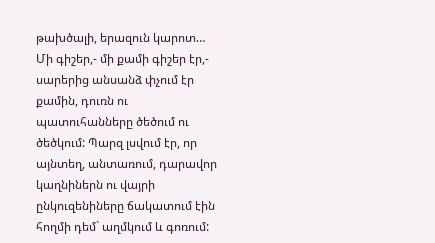թախծալի, երազուն կարոտ…
Մի գիշեր,- մի քամի գիշեր էր,- սարերից անսանձ փչում էր քամին, դուռն ու պատուհանները ծեծում ու ծեծկում: Պարզ լսվում էր, որ այնտեղ, անտառում, դարավոր կաղնիներն ու վայրի ընկուզենիները ճակատում էին հողմի դեմ` աղմկում և գոռում: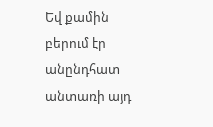Եվ քամին բերում էր անընդհատ անտառի այդ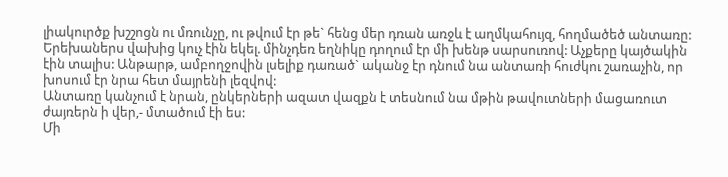լիակուրծք խշշոցն ու մռունչը, ու թվում էր թե` հենց մեր դռան առջև է աղմկահույզ, հողմածեծ անտառը:
Երեխաներս վախից կուչ էին եկել. մինչդեռ եղնիկը դողում էր մի խենթ սարսուռով: Աչքերը կայծակին էին տալիս: Անթարթ, ամբողջովին լսելիք դառած` ականջ էր դնում նա անտառի հուժկու շառաչին, որ խոսում էր նրա հետ մայրենի լեզվով:
Անտառը կանչում է նրան, ընկերների ազատ վազքն է տեսնում նա մթին թավուտների մացառուտ ժայռերն ի վեր,- մտածում էի ես:
Մի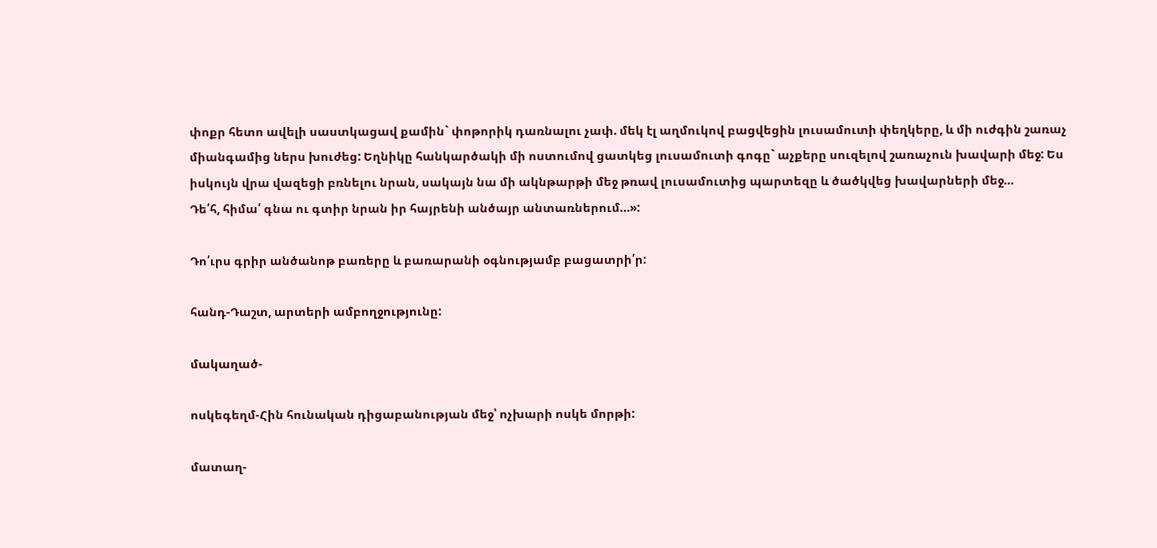փոքր հետո ավելի սաստկացավ քամին` փոթորիկ դառնալու չափ. մեկ էլ աղմուկով բացվեցին լուսամուտի փեղկերը, և մի ուժգին շառաչ միանգամից ներս խուժեց: Եղնիկը հանկարծակի մի ոստումով ցատկեց լուսամուտի գոգը` աչքերը սուզելով շառաչուն խավարի մեջ: Ես իսկույն վրա վազեցի բռնելու նրան, սակայն նա մի ակնթարթի մեջ թռավ լուսամուտից պարտեզը և ծածկվեց խավարների մեջ…
Դե՛հ, հիմա՛ գնա ու գտիր նրան իր հայրենի անծայր անտառներում…»:

Դո՛ւրս գրիր անծանոթ բառերը և բառարանի օգնությամբ բացատրի՛ր:

հանդ-Դաշտ, արտերի ամբողջությունը:

մակաղած-

ոսկեգեղմ-Հին հունական դիցաբանության մեջ՝ ոչխարի ոսկե մորթի:

մատաղ-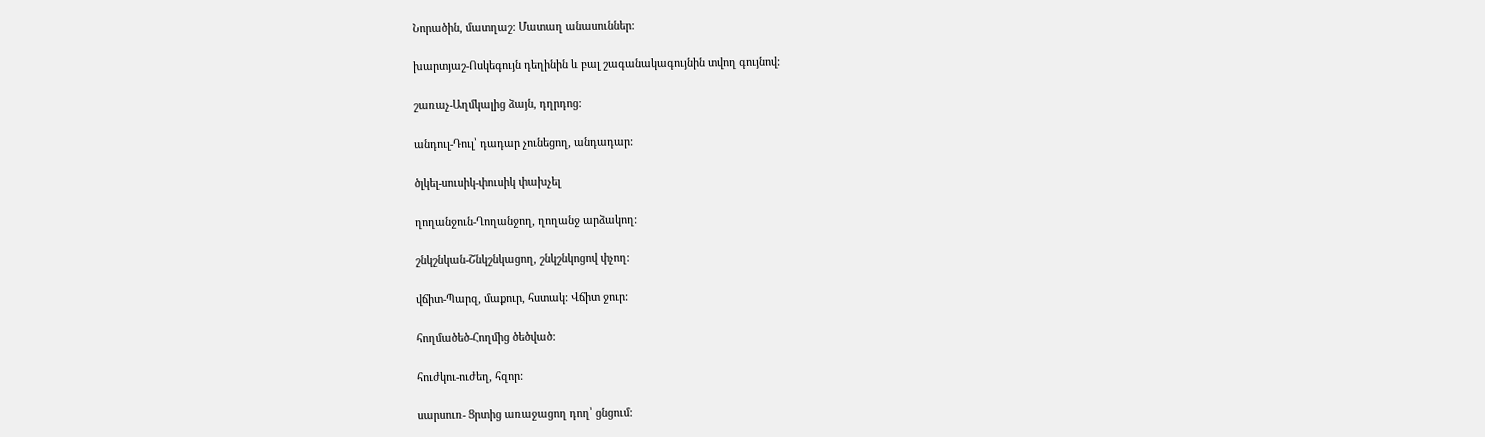Նորածին, մատղաշ: Մատաղ անասուններ:

խարտյաշ-Ոսկեգույն դեղինին և բալ շագանակագույնին տվող գույնով:

շառաչ-Աղմկալից ձայն, դղրդոց:

անդուլ-Դուլ՝ դադար չունեցող, անդադար:

ծլկել-սուսիկ-փուսիկ փախչել

ղողանջուն-Ղողանջող, ղողանջ արձակող:

շնկշնկան-Շնկշնկացող, շնկշնկոցով փչող:

վճիտ-Պարզ, մաքուր, հստակ: Վճիտ ջուր:

հողմածեծ-Հողմից ծեծված:

հուժկու-ուժեղ, հզոր:

սարսուռ- Ցրտից առաջացող դող՝ ցնցում: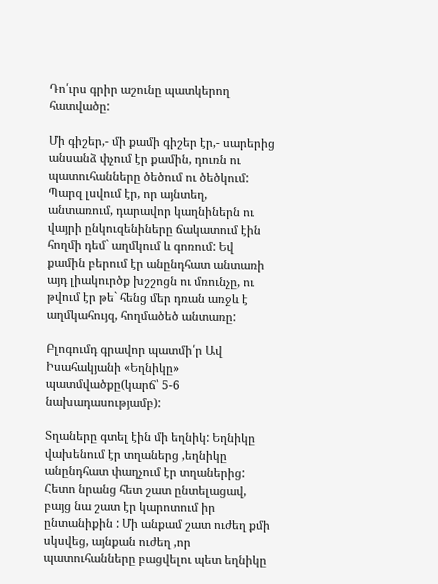Դո՛ւրս գրիր աշունը պատկերող հատվածը:

Մի գիշեր,- մի քամի գիշեր էր,- սարերից անսանձ փչում էր քամին, դուռն ու պատուհանները ծեծում ու ծեծկում: Պարզ լսվում էր, որ այնտեղ, անտառում, դարավոր կաղնիներն ու վայրի ընկուզենիները ճակատում էին հողմի դեմ` աղմկում և գոռում: Եվ քամին բերում էր անընդհատ անտառի այդ լիակուրծք խշշոցն ու մռունչը, ու թվում էր թե` հենց մեր դռան առջև է աղմկահույզ, հողմածեծ անտառը:

Բլոգումդ գրավոր պատմի՛ր Ավ Իսահակյանի «Եղնիկը» պատմվածքը(կարճ՝ 5-6 նախադասությամբ):

Տղաները գտել էին մի եղնիկ: Եղնիկը վախենում էր տղաներց ,եղնիկը անընդհատ փաղչում էր տղաներից: Հետո նրանց հետ շատ ընտելացավ, բայց նա շատ էր կարոտում իր ընտանիքին : Մի անքամ շատ ուժեղ քմի սկսվեց, այնքան ուժեղ ,որ պատուհանները բացվելու պետ եղնիկը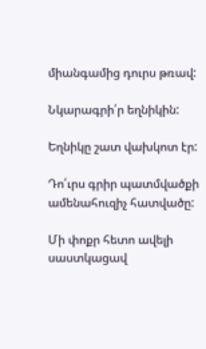միանգամից դուրս թռավ:

Նկարագրի՛ր եղնիկին:

Եղնիկը շատ վախկոտ էր:

Դո՛ւրս գրիր պատմվածքի ամենահուզիչ հատվածը:

Մի փոքր հետո ավելի սաստկացավ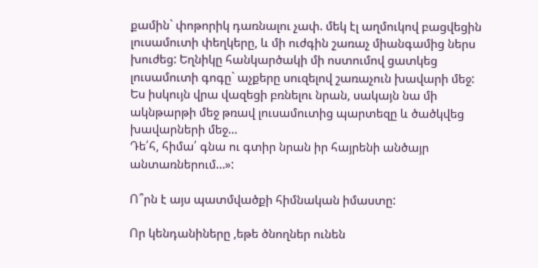քամին` փոթորիկ դառնալու չափ. մեկ էլ աղմուկով բացվեցին լուսամուտի փեղկերը, և մի ուժգին շառաչ միանգամից ներս խուժեց: Եղնիկը հանկարծակի մի ոստումով ցատկեց լուսամուտի գոգը` աչքերը սուզելով շառաչուն խավարի մեջ: Ես իսկույն վրա վազեցի բռնելու նրան, սակայն նա մի ակնթարթի մեջ թռավ լուսամուտից պարտեզը և ծածկվեց խավարների մեջ…
Դե՛հ, հիմա՛ գնա ու գտիր նրան իր հայրենի անծայր անտառներում…»:

Ո՞րն է այս պատմվածքի հիմնական իմաստը:

Որ կենդանիները ,եթե ծնողներ ունեն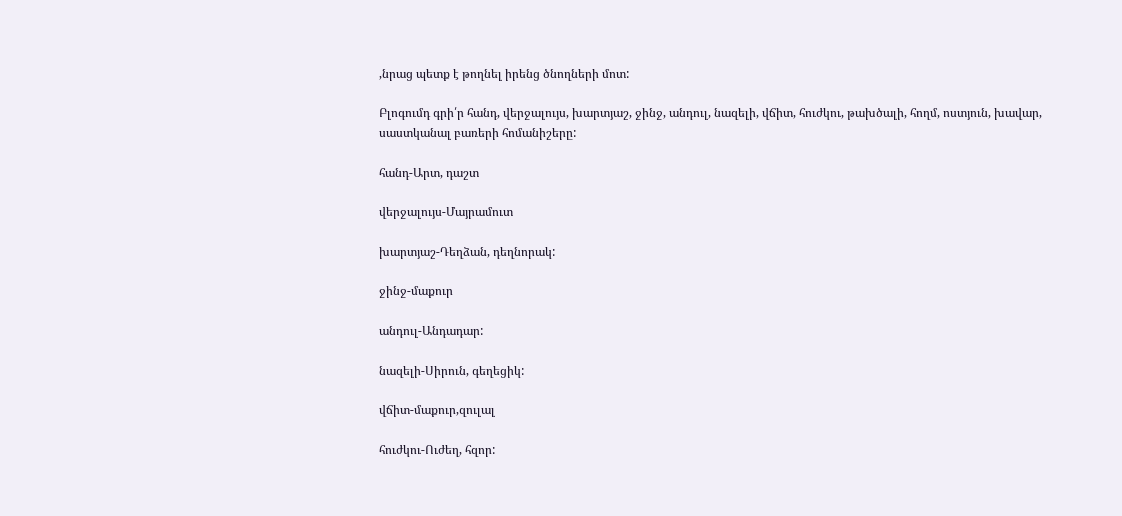,նրաց պետք է թողնել իրենց ծնողների մոտ:

Բլոգումդ գրի՛ր հանդ, վերջալույս, խարտյաշ, ջինջ, անդուլ, նազելի, վճիտ, հուժկու, թախծալի, հողմ, ոստյուն, խավար, սաստկանալ բառերի հոմանիշերը:

հանդ-Արտ, դաշտ

վերջալույս-Մայրամուտ

խարտյաշ-Դեղձան, դեղնորակ:

ջինջ-մաքուր

անդուլ-Անդադար:

նազելի-Սիրուն, գեղեցիկ:

վճիտ-մաքուր,զուլալ

հուժկու-Ուժեղ, հզոր: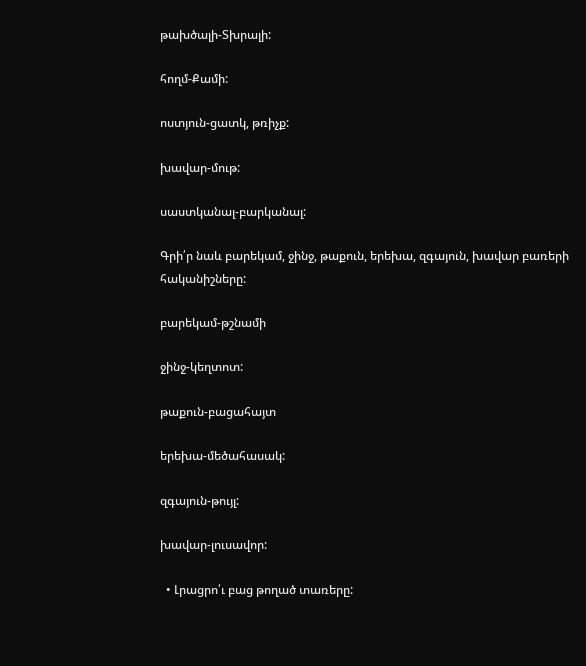թախծալի-Տխրալի:

հողմ-Քամի:

ոստյուն-ցատկ, թռիչք:

խավար-մութ:

սաստկանալ-բարկանալ:

Գրի՛ր նաև բարեկամ, ջինջ, թաքուն, երեխա, զգայուն, խավար բառերի հականիշները:

բարեկամ-թշնամի

ջինջ-կեղտոտ:

թաքուն-բացահայտ

երեխա-մեծահասակ:

զգայուն-թույլ:

խավար-լուսավոր:

  • Լրացրո՛ւ բաց թողած տառերը: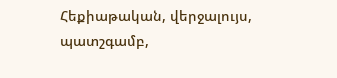Հեքիաթական, վերջալույս, պատշգամբ,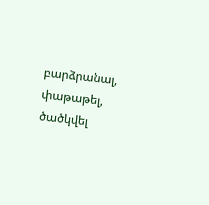բարձրանալ, փաթաթել, ծածկվել